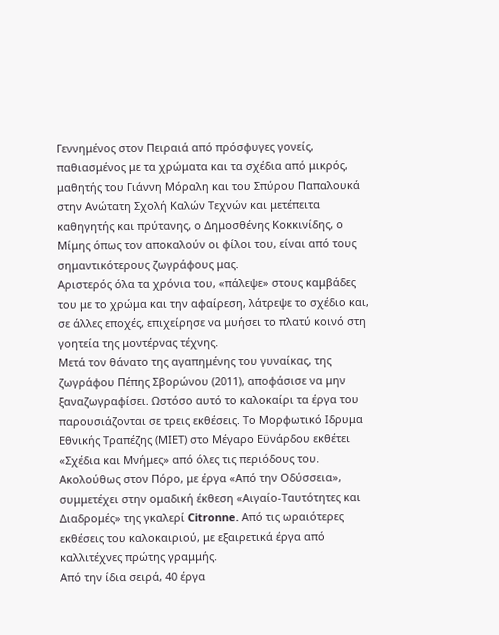Γεννημένος στον Πειραιά από πρόσφυγες γονείς, παθιασμένος με τα χρώματα και τα σχέδια από μικρός, μαθητής του Γιάννη Μόραλη και του Σπύρου Παπαλουκά στην Ανώτατη Σχολή Καλών Τεχνών και μετέπειτα καθηγητής και πρύτανης, ο Δημοσθένης Κοκκινίδης, ο Μίμης όπως τον αποκαλούν οι φίλοι του, είναι από τους σημαντικότερους ζωγράφους μας.
Αριστερός όλα τα χρόνια του, «πάλεψε» στους καμβάδες του με το χρώμα και την αφαίρεση, λάτρεψε το σχέδιο και, σε άλλες εποχές, επιχείρησε να μυήσει το πλατύ κοινό στη γοητεία της μοντέρνας τέχνης.
Μετά τον θάνατο της αγαπημένης του γυναίκας, της ζωγράφου Πέπης Σβορώνου (2011), αποφάσισε να μην ξαναζωγραφίσει. Ωστόσο αυτό το καλοκαίρι τα έργα του παρουσιάζονται σε τρεις εκθέσεις. Tο Μορφωτικό Ιδρυμα Εθνικής Τραπέζης (ΜΙΕΤ) στο Μέγαρο Εϋνάρδου εκθέτει «Σχέδια και Μνήμες» από όλες τις περιόδους του.
Ακολούθως στον Πόρο, με έργα «Από την Οδύσσεια», συμμετέχει στην ομαδική έκθεση «Αιγαίο-Ταυτότητες και Διαδρομές» της γκαλερί Citronne. Από τις ωραιότερες εκθέσεις του καλοκαιριού, με εξαιρετικά έργα από καλλιτέχνες πρώτης γραμμής.
Από την ίδια σειρά, 40 έργα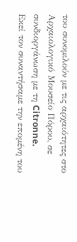του συνομιλούν με τις αρχαιότητες στο Αρχαιολογικό Μουσείο Πόρου, σε συνδιοργάνωση με τη Citronne.
Εκεί τον συναντήσαμε την επομένη του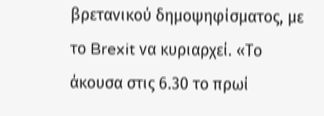βρετανικού δημοψηφίσματος, με το Brexit να κυριαρχεί. «Το άκουσα στις 6.30 το πρωί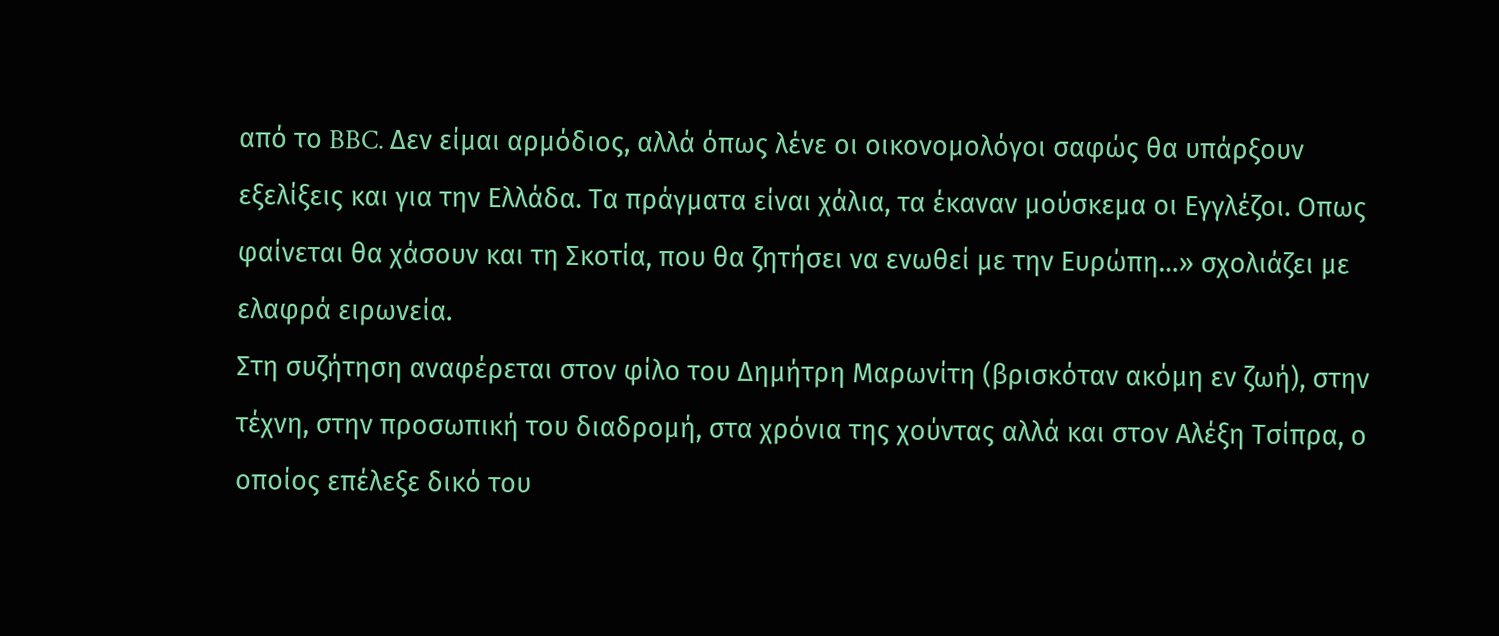από το BBC. Δεν είμαι αρμόδιος, αλλά όπως λένε οι οικονομολόγοι σαφώς θα υπάρξουν εξελίξεις και για την Ελλάδα. Τα πράγματα είναι χάλια, τα έκαναν μούσκεμα οι Εγγλέζοι. Οπως φαίνεται θα χάσουν και τη Σκοτία, που θα ζητήσει να ενωθεί με την Ευρώπη…» σχολιάζει με ελαφρά ειρωνεία.
Στη συζήτηση αναφέρεται στον φίλο του Δημήτρη Μαρωνίτη (βρισκόταν ακόμη εν ζωή), στην τέχνη, στην προσωπική του διαδρομή, στα χρόνια της χούντας αλλά και στον Αλέξη Τσίπρα, ο οποίος επέλεξε δικό του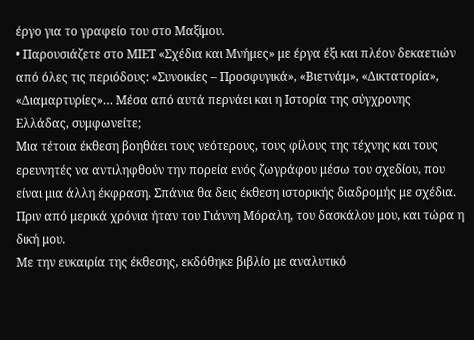έργο για το γραφείο του στο Μαξίμου.
• Παρουσιάζετε στο ΜΙΕΤ «Σχέδια και Μνήμες» με έργα έξι και πλέον δεκαετιών από όλες τις περιόδους: «Συνοικίες – Προσφυγικά», «Βιετνάμ», «Δικτατορία», «Διαμαρτυρίες»… Μέσα από αυτά περνάει και η Ιστορία της σύγχρονης Ελλάδας, συμφωνείτε;
Μια τέτοια έκθεση βοηθάει τους νεότερους, τους φίλους της τέχνης και τους ερευνητές να αντιληφθούν την πορεία ενός ζωγράφου μέσω του σχεδίου, που είναι μια άλλη έκφραση. Σπάνια θα δεις έκθεση ιστορικής διαδρομής με σχέδια. Πριν από μερικά χρόνια ήταν του Γιάννη Μόραλη, του δασκάλου μου, και τώρα η δική μου.
Με την ευκαιρία της έκθεσης, εκδόθηκε βιβλίο με αναλυτικό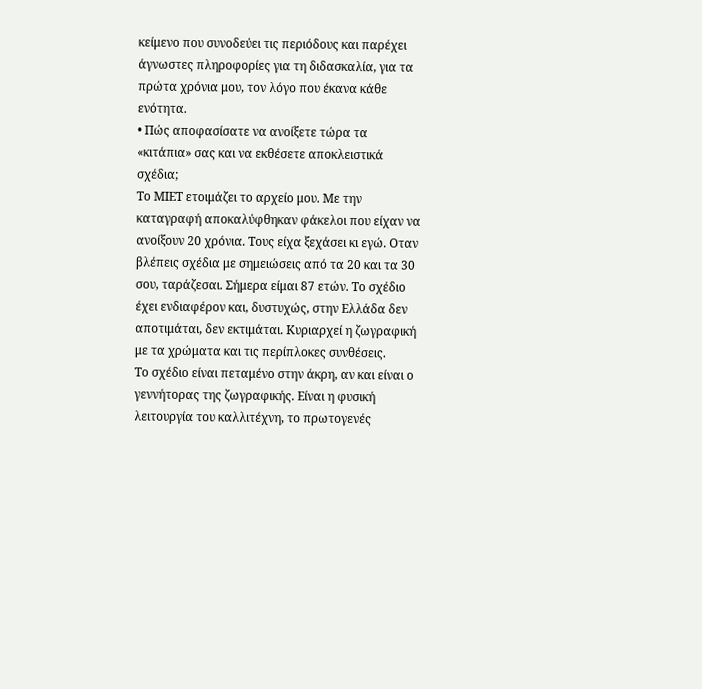κείμενο που συνοδεύει τις περιόδους και παρέχει άγνωστες πληροφορίες για τη διδασκαλία, για τα πρώτα χρόνια μου, τον λόγο που έκανα κάθε ενότητα.
• Πώς αποφασίσατε να ανοίξετε τώρα τα «κιτάπια» σας και να εκθέσετε αποκλειστικά σχέδια;
Το ΜΙΕΤ ετοιμάζει το αρχείο μου. Με την καταγραφή αποκαλύφθηκαν φάκελοι που είχαν να ανοίξουν 20 χρόνια. Τους είχα ξεχάσει κι εγώ. Οταν βλέπεις σχέδια με σημειώσεις από τα 20 και τα 30 σου, ταράζεσαι. Σήμερα είμαι 87 ετών. Το σχέδιο έχει ενδιαφέρον και, δυστυχώς, στην Ελλάδα δεν αποτιμάται, δεν εκτιμάται. Κυριαρχεί η ζωγραφική με τα χρώματα και τις περίπλοκες συνθέσεις.
Το σχέδιο είναι πεταμένο στην άκρη, αν και είναι ο γεννήτορας της ζωγραφικής. Είναι η φυσική λειτουργία του καλλιτέχνη, το πρωτογενές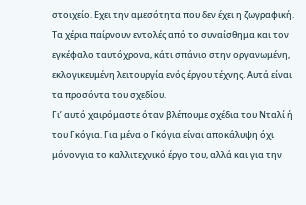στοιχείο. Εχει την αμεσότητα που δεν έχει η ζωγραφική. Τα χέρια παίρνουν εντολές από το συναίσθημα και τον εγκέφαλο ταυτόχρονα, κάτι σπάνιο στην οργανωμένη, εκλογικευμένη λειτουργία ενός έργου τέχνης. Αυτά είναι τα προσόντα του σχεδίου.
Γι’ αυτό χαιρόμαστε όταν βλέπουμε σχέδια του Νταλί ή του Γκόγια. Για μένα ο Γκόγια είναι αποκάλυψη όχι μόνονγια το καλλιτεχνικό έργο του, αλλά και για την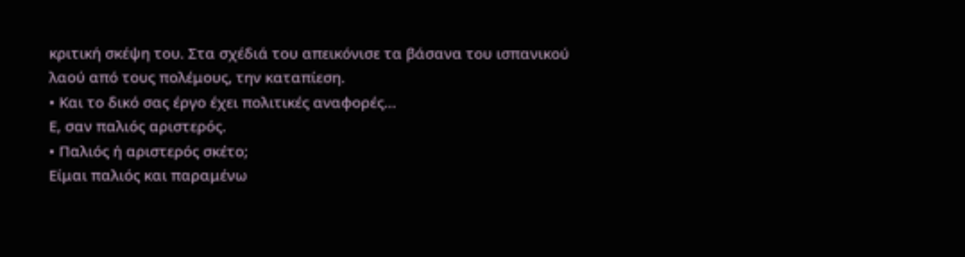κριτική σκέψη του. Στα σχέδιά του απεικόνισε τα βάσανα του ισπανικού λαού από τους πολέμους, την καταπίεση.
• Και το δικό σας έργο έχει πολιτικές αναφορές…
Ε, σαν παλιός αριστερός.
• Παλιός ή αριστερός σκέτο;
Είμαι παλιός και παραμένω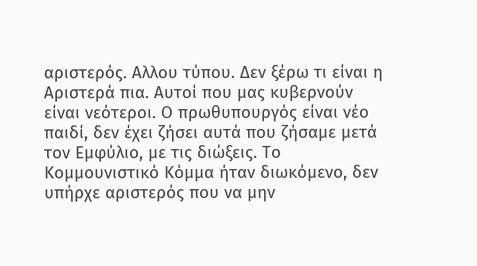αριστερός. Αλλου τύπου. Δεν ξέρω τι είναι η Αριστερά πια. Αυτοί που μας κυβερνούν είναι νεότεροι. Ο πρωθυπουργός είναι νέο παιδί, δεν έχει ζήσει αυτά που ζήσαμε μετά τον Εμφύλιο, με τις διώξεις. Το Κομμουνιστικό Κόμμα ήταν διωκόμενο, δεν υπήρχε αριστερός που να μην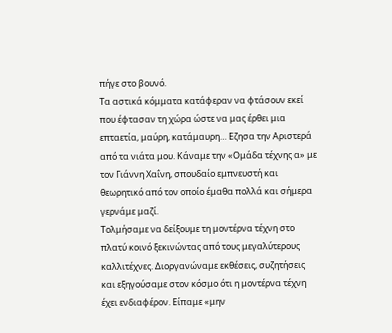πήγε στο βουνό.
Τα αστικά κόμματα κατάφεραν να φτάσουν εκεί που έφτασαν τη χώρα ώστε να μας έρθει μια επταετία, μαύρη, κατάμαυρη… Εζησα την Αριστερά από τα νιάτα μου. Κάναμε την «Ομάδα τέχνης α» με τον Γιάννη Χαΐνη, σπουδαίο εμπνευστή και θεωρητικό από τον οποίο έμαθα πολλά και σήμερα γερνάμε μαζί.
Τολμήσαμε να δείξουμε τη μοντέρνα τέχνη στο πλατύ κοινό ξεκινώντας από τους μεγαλύτερους καλλιτέχνες. Διοργανώναμε εκθέσεις, συζητήσεις και εξηγούσαμε στον κόσμο ότι η μοντέρνα τέχνη έχει ενδιαφέρον. Είπαμε «μην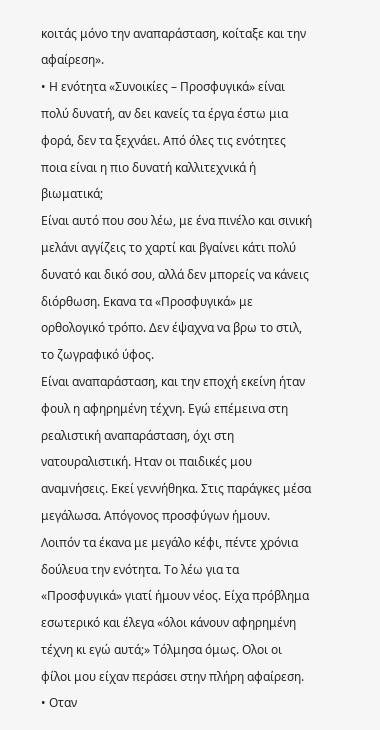κοιτάς μόνο την αναπαράσταση, κοίταξε και την αφαίρεση».
• Η ενότητα «Συνοικίες – Προσφυγικά» είναι πολύ δυνατή, αν δει κανείς τα έργα έστω μια φορά, δεν τα ξεχνάει. Από όλες τις ενότητες ποια είναι η πιο δυνατή καλλιτεχνικά ή βιωματικά;
Είναι αυτό που σου λέω, με ένα πινέλο και σινική μελάνι αγγίζεις το χαρτί και βγαίνει κάτι πολύ δυνατό και δικό σου, αλλά δεν μπορείς να κάνεις διόρθωση. Εκανα τα «Προσφυγικά» με ορθολογικό τρόπο. Δεν έψαχνα να βρω το στιλ, το ζωγραφικό ύφος.
Είναι αναπαράσταση, και την εποχή εκείνη ήταν φουλ η αφηρημένη τέχνη. Εγώ επέμεινα στη ρεαλιστική αναπαράσταση, όχι στη νατουραλιστική. Ηταν οι παιδικές μου αναμνήσεις. Εκεί γεννήθηκα. Στις παράγκες μέσα μεγάλωσα. Απόγονος προσφύγων ήμουν.
Λοιπόν τα έκανα με μεγάλο κέφι, πέντε χρόνια δούλευα την ενότητα. Το λέω για τα «Προσφυγικά» γιατί ήμουν νέος. Είχα πρόβλημα εσωτερικό και έλεγα «όλοι κάνουν αφηρημένη τέχνη κι εγώ αυτά;» Τόλμησα όμως. Ολοι οι φίλοι μου είχαν περάσει στην πλήρη αφαίρεση.
• Οταν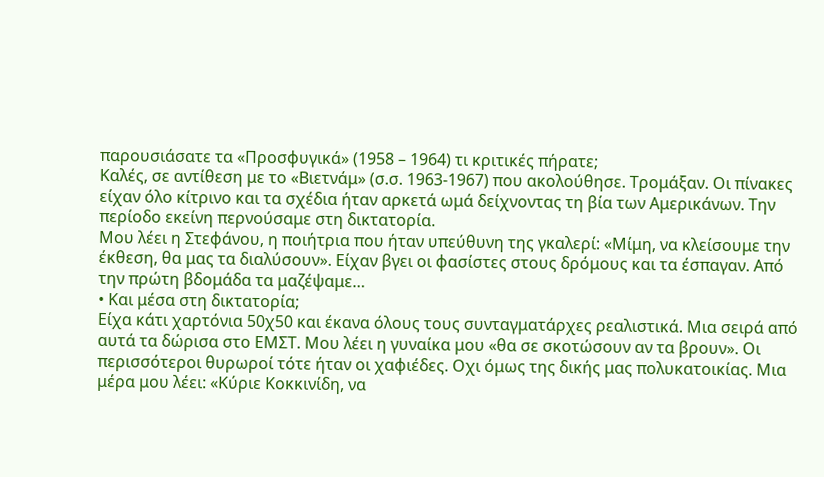παρουσιάσατε τα «Προσφυγικά» (1958 – 1964) τι κριτικές πήρατε;
Καλές, σε αντίθεση με το «Βιετνάμ» (σ.σ. 1963-1967) που ακολούθησε. Τρομάξαν. Οι πίνακες είχαν όλο κίτρινο και τα σχέδια ήταν αρκετά ωμά δείχνοντας τη βία των Αμερικάνων. Την περίοδο εκείνη περνούσαμε στη δικτατορία.
Μου λέει η Στεφάνου, η ποιήτρια που ήταν υπεύθυνη της γκαλερί: «Μίμη, να κλείσουμε την έκθεση, θα μας τα διαλύσουν». Είχαν βγει οι φασίστες στους δρόμους και τα έσπαγαν. Από την πρώτη βδομάδα τα μαζέψαμε…
• Και μέσα στη δικτατορία;
Είχα κάτι χαρτόνια 50χ50 και έκανα όλους τους συνταγματάρχες ρεαλιστικά. Μια σειρά από αυτά τα δώρισα στο ΕΜΣΤ. Μου λέει η γυναίκα μου «θα σε σκοτώσουν αν τα βρουν». Οι περισσότεροι θυρωροί τότε ήταν οι χαφιέδες. Οχι όμως της δικής μας πολυκατοικίας. Μια μέρα μου λέει: «Κύριε Κοκκινίδη, να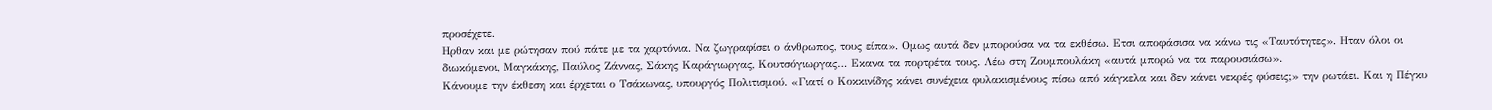προσέχετε.
Ηρθαν και με ρώτησαν πού πάτε με τα χαρτόνια. Να ζωγραφίσει ο άνθρωπος, τους είπα». Ομως αυτά δεν μπορούσα να τα εκθέσω. Ετσι αποφάσισα να κάνω τις «Ταυτότητες». Ηταν όλοι οι διωκόμενοι, Μαγκάκης, Παύλος Ζάννας, Σάκης Καράγιωργας, Κουτσόγιωργας… Εκανα τα πορτρέτα τους. Λέω στη Ζουμπουλάκη «αυτά μπορώ να τα παρουσιάσω».
Κάνουμε την έκθεση και έρχεται ο Τσάκωνας, υπουργός Πολιτισμού. «Γιατί ο Κοκκινίδης κάνει συνέχεια φυλακισμένους πίσω από κάγκελα και δεν κάνει νεκρές φύσεις;» την ρωτάει. Και η Πέγκυ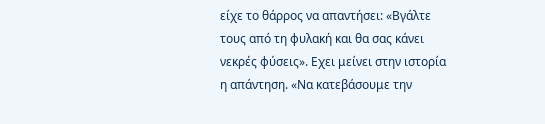είχε το θάρρος να απαντήσει: «Βγάλτε τους από τη φυλακή και θα σας κάνει νεκρές φύσεις». Εχει μείνει στην ιστορία η απάντηση. «Να κατεβάσουμε την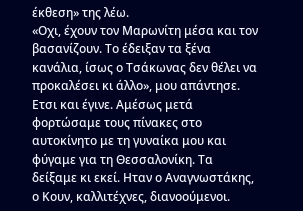έκθεση» της λέω.
«Οχι, έχουν τον Μαρωνίτη μέσα και τον βασανίζουν. Το έδειξαν τα ξένα κανάλια, ίσως ο Τσάκωνας δεν θέλει να προκαλέσει κι άλλο», μου απάντησε. Ετσι και έγινε. Αμέσως μετά φορτώσαμε τους πίνακες στο αυτοκίνητο με τη γυναίκα μου και φύγαμε για τη Θεσσαλονίκη. Τα δείξαμε κι εκεί. Ηταν ο Αναγνωστάκης, ο Κουν, καλλιτέχνες, διανοούμενοι.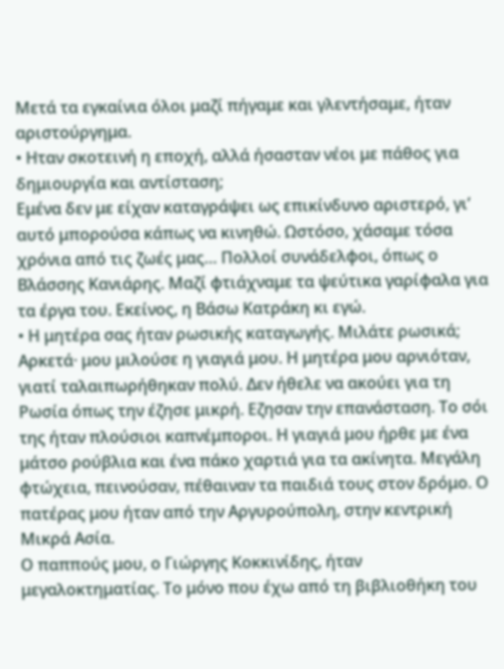Μετά τα εγκαίνια όλοι μαζί πήγαμε και γλεντήσαμε, ήταν αριστούργημα.
• Ηταν σκοτεινή η εποχή, αλλά ήσασταν νέοι με πάθος για δημιουργία και αντίσταση;
Εμένα δεν με είχαν καταγράψει ως επικίνδυνο αριστερό, γι’ αυτό μπορούσα κάπως να κινηθώ. Ωστόσο, χάσαμε τόσα χρόνια από τις ζωές μας… Πολλοί συνάδελφοι, όπως ο Βλάσσης Κανιάρης. Μαζί φτιάχναμε τα ψεύτικα γαρίφαλα για τα έργα του. Εκείνος, η Βάσω Κατράκη κι εγώ.
• Η μητέρα σας ήταν ρωσικής καταγωγής. Μιλάτε ρωσικά;
Αρκετά· μου μιλούσε η γιαγιά μου. Η μητέρα μου αρνιόταν, γιατί ταλαιπωρήθηκαν πολύ. Δεν ήθελε να ακούει για τη Ρωσία όπως την έζησε μικρή. Εζησαν την επανάσταση. Το σόι της ήταν πλούσιοι καπνέμποροι. Η γιαγιά μου ήρθε με ένα μάτσο ρούβλια και ένα πάκο χαρτιά για τα ακίνητα. Μεγάλη φτώχεια, πεινούσαν, πέθαιναν τα παιδιά τους στον δρόμο. Ο πατέρας μου ήταν από την Αργυρούπολη, στην κεντρική Μικρά Ασία.
Ο παππούς μου, ο Γιώργης Κοκκινίδης, ήταν μεγαλοκτηματίας. Το μόνο που έχω από τη βιβλιοθήκη του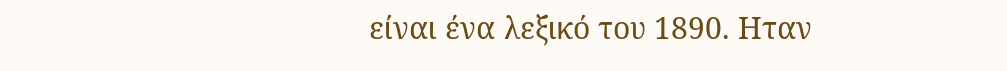είναι ένα λεξικό του 1890. Ηταν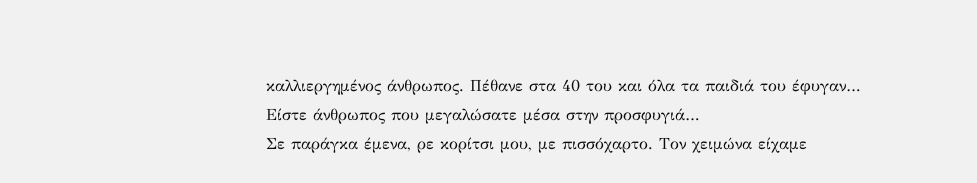καλλιεργημένος άνθρωπος. Πέθανε στα 40 του και όλα τα παιδιά του έφυγαν…
Είστε άνθρωπος που μεγαλώσατε μέσα στην προσφυγιά…
Σε παράγκα έμενα, ρε κορίτσι μου, με πισσόχαρτο. Τον χειμώνα είχαμε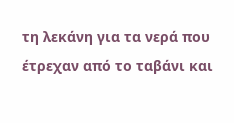τη λεκάνη για τα νερά που έτρεχαν από το ταβάνι και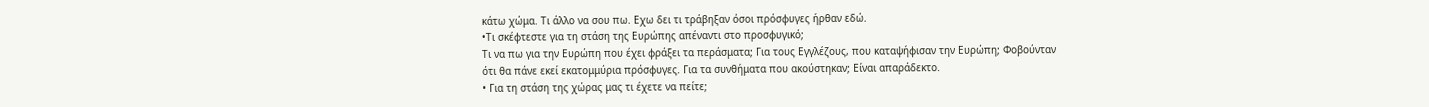κάτω χώμα. Τι άλλο να σου πω. Εχω δει τι τράβηξαν όσοι πρόσφυγες ήρθαν εδώ.
•Τι σκέφτεστε για τη στάση της Ευρώπης απέναντι στο προσφυγικό;
Τι να πω για την Ευρώπη που έχει φράξει τα περάσματα; Για τους Εγγλέζους, που καταψήφισαν την Ευρώπη; Φοβούνταν ότι θα πάνε εκεί εκατομμύρια πρόσφυγες. Για τα συνθήματα που ακούστηκαν; Είναι απαράδεκτο.
• Για τη στάση της χώρας μας τι έχετε να πείτε;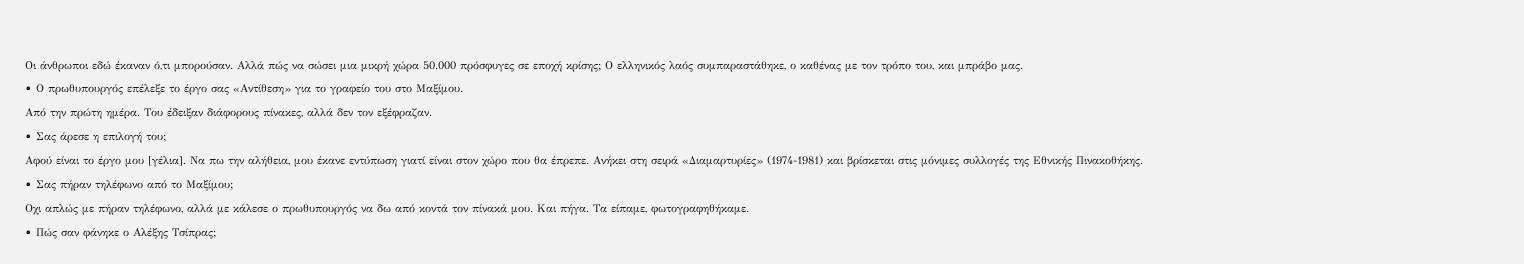Οι άνθρωποι εδώ έκαναν ό,τι μπορούσαν. Αλλά πώς να σώσει μια μικρή χώρα 50.000 πρόσφυγες σε εποχή κρίσης; Ο ελληνικός λαός συμπαραστάθηκε, ο καθένας με τον τρόπο του, και μπράβο μας.
• Ο πρωθυπουργός επέλεξε το έργο σας «Αντίθεση» για το γραφείο του στο Μαξίμου.
Από την πρώτη ημέρα. Του έδειξαν διάφορους πίνακες, αλλά δεν τον εξέφραζαν.
• Σας άρεσε η επιλογή του;
Αφού είναι το έργο μου [γέλια]. Να πω την αλήθεια, μου έκανε εντύπωση γιατί είναι στον χώρο που θα έπρεπε. Ανήκει στη σειρά «Διαμαρτυρίες» (1974-1981) και βρίσκεται στις μόνιμες συλλογές της Εθνικής Πινακοθήκης.
• Σας πήραν τηλέφωνο από το Μαξίμου;
Οχι απλώς με πήραν τηλέφωνο, αλλά με κάλεσε ο πρωθυπουργός να δω από κοντά τον πίνακά μου. Και πήγα. Τα είπαμε, φωτογραφηθήκαμε.
• Πώς σαν φάνηκε ο Αλέξης Τσίπρας;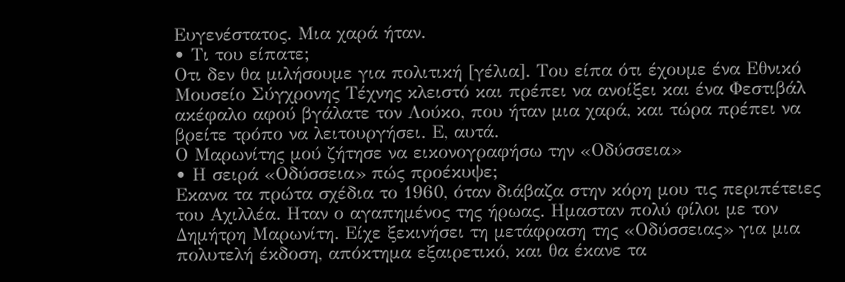Ευγενέστατος. Μια χαρά ήταν.
• Τι του είπατε;
Οτι δεν θα μιλήσουμε για πολιτική [γέλια]. Του είπα ότι έχουμε ένα Εθνικό Μουσείο Σύγχρονης Τέχνης κλειστό και πρέπει να ανοίξει και ένα Φεστιβάλ ακέφαλο αφού βγάλατε τον Λούκο, που ήταν μια χαρά, και τώρα πρέπει να βρείτε τρόπο να λειτουργήσει. Ε, αυτά.
Ο Μαρωνίτης μού ζήτησε να εικονογραφήσω την «Οδύσσεια»
• Η σειρά «Οδύσσεια» πώς προέκυψε;
Εκανα τα πρώτα σχέδια το 1960, όταν διάβαζα στην κόρη μου τις περιπέτειες του Αχιλλέα. Ηταν ο αγαπημένος της ήρωας. Ημασταν πολύ φίλοι με τον Δημήτρη Μαρωνίτη. Είχε ξεκινήσει τη μετάφραση της «Οδύσσειας» για μια πολυτελή έκδοση, απόκτημα εξαιρετικό, και θα έκανε τα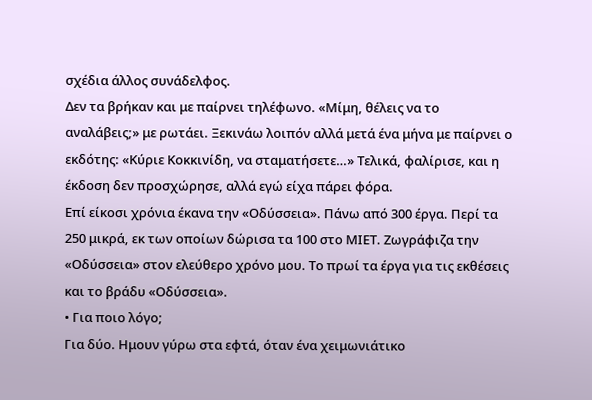σχέδια άλλος συνάδελφος.
Δεν τα βρήκαν και με παίρνει τηλέφωνο. «Μίμη, θέλεις να το αναλάβεις;» με ρωτάει. Ξεκινάω λοιπόν αλλά μετά ένα μήνα με παίρνει ο εκδότης: «Κύριε Κοκκινίδη, να σταματήσετε…» Τελικά, φαλίρισε, και η έκδοση δεν προσχώρησε, αλλά εγώ είχα πάρει φόρα.
Επί είκοσι χρόνια έκανα την «Οδύσσεια». Πάνω από 300 έργα. Περί τα 250 μικρά, εκ των οποίων δώρισα τα 100 στο ΜΙΕΤ. Ζωγράφιζα την «Οδύσσεια» στον ελεύθερο χρόνο μου. Το πρωί τα έργα για τις εκθέσεις και το βράδυ «Οδύσσεια».
• Για ποιο λόγο;
Για δύο. Ημουν γύρω στα εφτά, όταν ένα χειμωνιάτικο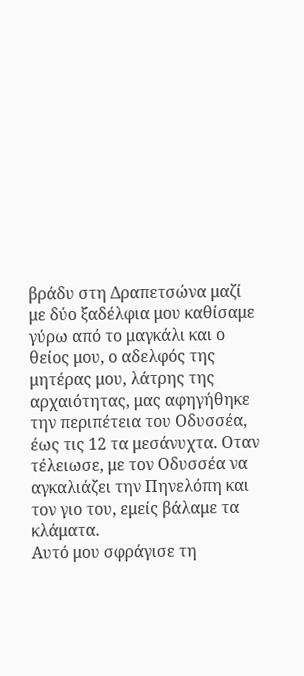βράδυ στη Δραπετσώνα μαζί με δύο ξαδέλφια μου καθίσαμε γύρω από το μαγκάλι και ο θείος μου, ο αδελφός της μητέρας μου, λάτρης της αρχαιότητας, μας αφηγήθηκε την περιπέτεια του Οδυσσέα, έως τις 12 τα μεσάνυχτα. Οταν τέλειωσε, με τον Οδυσσέα να αγκαλιάζει την Πηνελόπη και τον γιο του, εμείς βάλαμε τα κλάματα.
Αυτό μου σφράγισε τη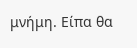μνήμη. Είπα θα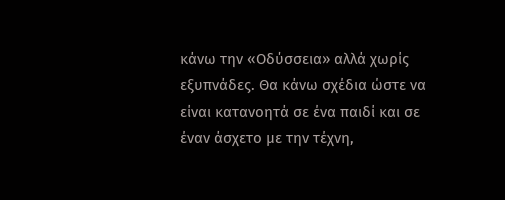κάνω την «Οδύσσεια» αλλά χωρίς εξυπνάδες. Θα κάνω σχέδια ώστε να είναι κατανοητά σε ένα παιδί και σε έναν άσχετο με την τέχνη,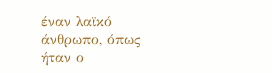έναν λαϊκό άνθρωπο, όπως ήταν ο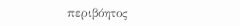περιβόητος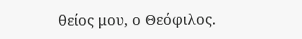θείος μου, ο Θεόφιλος.